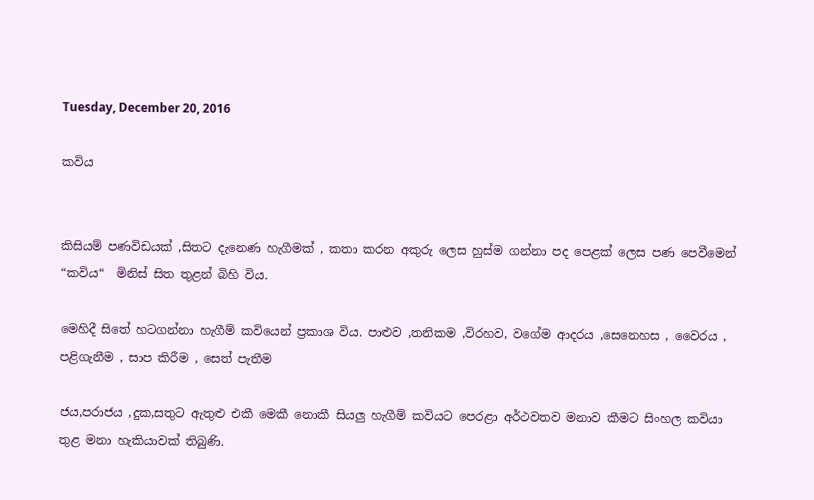Tuesday, December 20, 2016

කවිය


කිසියම් පණවිඩයක් ,සිතට දැනෙණ හැගීමක් , කතා කරන අකුරු ලෙස හුස්ම ගන්නා පද පෙළක් ලෙස පණ පෙවීමෙන් “කවිය“  මිනිස් සිත තුළන් බිහි විය.

මෙහිදී සිතේ හටගන්නා හැගීම් කවියෙන් ප්‍රකාශ විය. පාළුව ,තනිකම ,විරහව, වගේම ආදරය ,සෙනෙහස , වෛරය , පළිගැනීම , සාප කිරීම , සෙත් පැතීම

ජය,පරාජය ,දුක,සතුට ඇතුළු එකී මෙකී නොකී සියලු හැගීම් කවියට පෙරළා අර්ථවතව මනාව කීමට සිංහල කවියා තුළ මනා හැකියාවක් තිබුණි.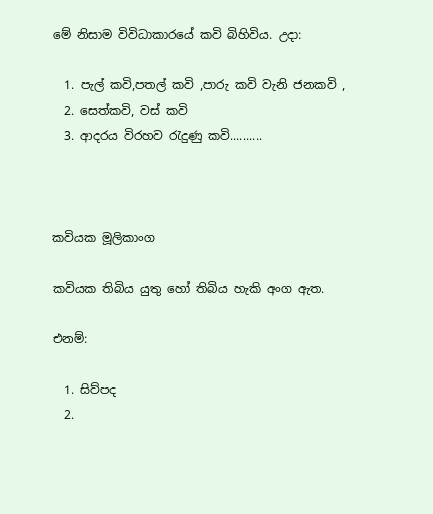මේ නිසාම විවිධාකාරයේ කවි බිහිවිය. උදා:

  1. පැල් කවි,පතල් කවි ,පාරු කවි වැනි ජනකවි ,
  2. සෙත්කවි, වස් කවි
  3. ආදරය විරහව රැදුණු කවි..........



කවියක මූලිකාංග

කවියක තිබිය යුතු හෝ තිබිය හැකි අංග ඇත.

එනම්:

  1. සිව්පද
  2.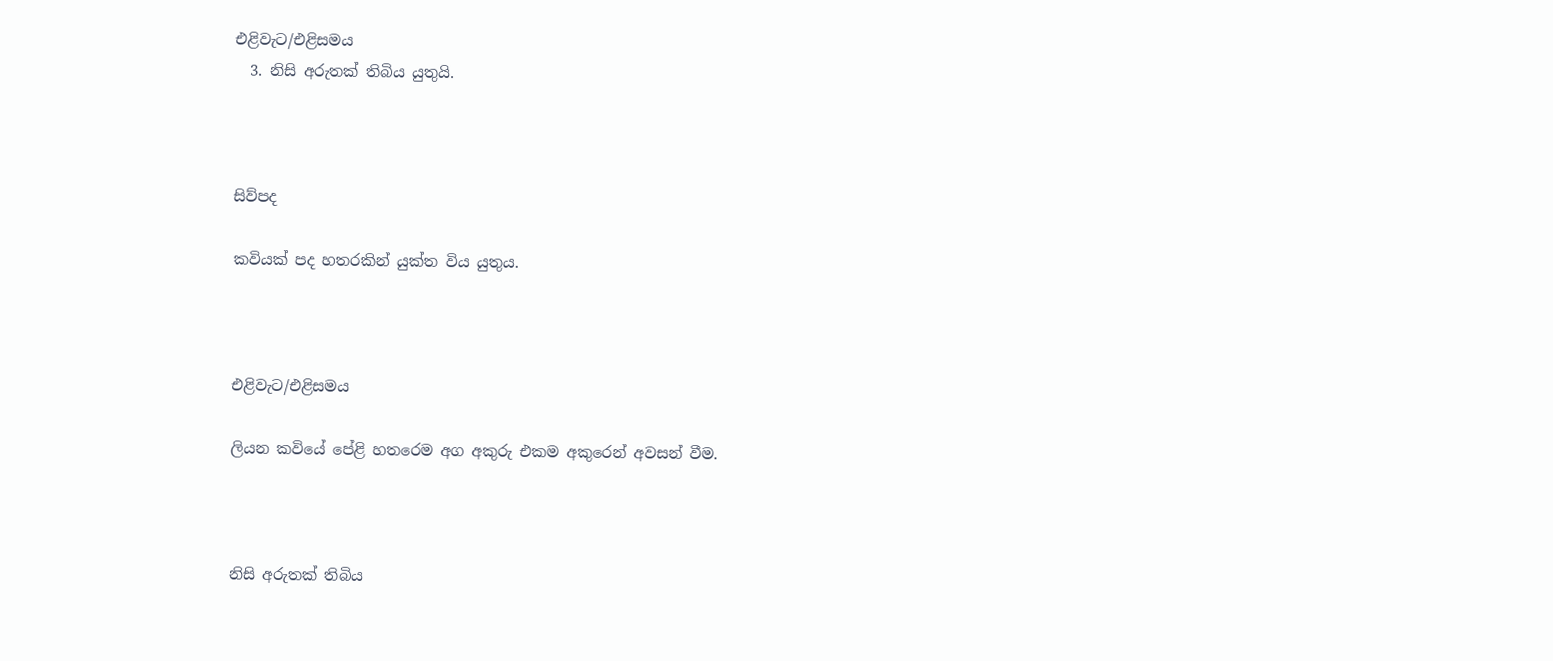එළිවැට/එළිසමය
  3. නිසි අරුතක් තිබිය යුතුයි.



සිව්පද

කවියක් පද හතරකින් යුක්ත විය යුතුය.



එළිවැට/එළිසමය

ලියන කවියේ පේළි හතරෙම අග අකුරු එකම අකුරෙන් අවසන් වීම.



නිසි අරුතක් තිබිය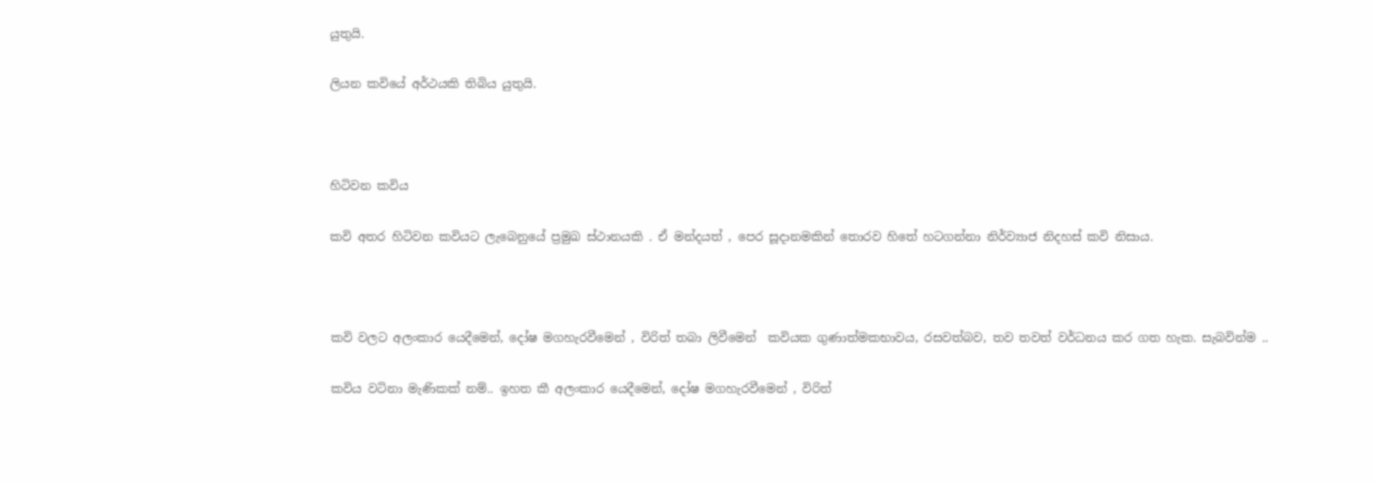යුතුයි.

ලියන කවියේ අර්ථයකි තිබිය යුතුයි.



හිටිවන කවිය

කවි අතර හිටිවන කවියට ලැබෙනුයේ ප්‍රමුඛ ස්ථානයකි . ඒ මන්දයත් , පෙර සූදානමකින් තොරව හිතේ හටගන්නා නිර්ව්‍යාජ නිදහස් කවි නිසාය.



කවි වලට අලංකාර යෙදීමෙන්, දෝෂ මගහැරවීමෙන් , විරිත් තබා ලිවීමෙන්  කවියක ගුණාත්මකභාවය, රසවත්බව, තව තවත් වර්ධනය කර ගත හැක. සැබවින්ම ..

කවිය වටිනා මැණිකක් නම්.. ඉහත කී අලංකාර යෙදීමෙන්, දෝෂ මගහැරවීමෙන් , විරිත්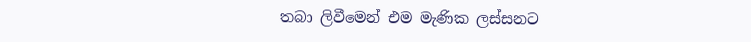තබා ලිවීමෙන් එම මැණික ලස්සනට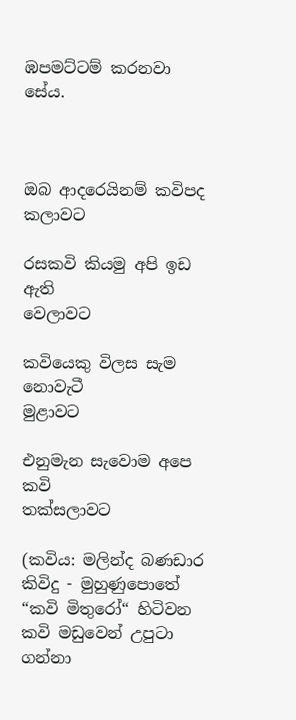ඹපමට්ටම් කරනවා සේය.



ඔබ ආදරෙයිනම් කවිපද                          කලාවට

රසකවි කියමු අපි ඉඩ ඇති                      වෙලාවට

කවියෙකු විලස සැම නොවැටී                   මුළාවට

එනුමැන සැවොම අපෙ කවි               තක්සලාවට

(කවිය: මලින්ද බණඩාර කිවිදු - මුහුණුපොතේ “කවි මිතුරෝ“ හිටිවන කවි මඩුවෙන් උපුටා ගන්නා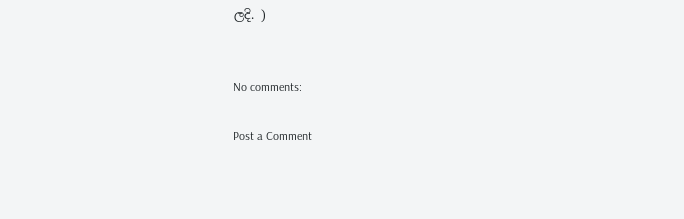ලදි. )


No comments:

Post a Comment